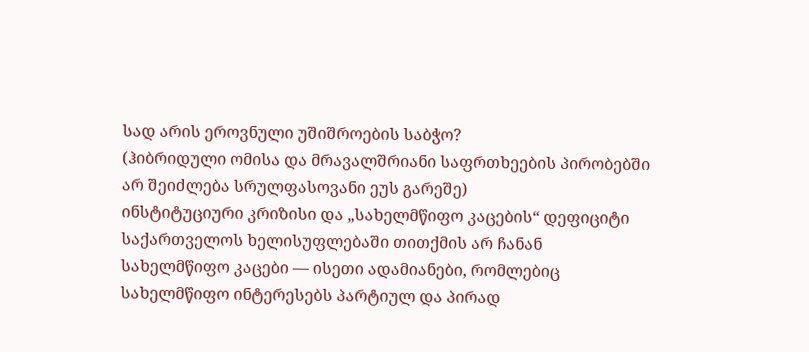სად არის ეროვნული უშიშროების საბჭო?
(ჰიბრიდული ომისა და მრავალშრიანი საფრთხეების პირობებში არ შეიძლება სრულფასოვანი ეუს გარეშე)
ინსტიტუციური კრიზისი და „სახელმწიფო კაცების“ დეფიციტი
საქართველოს ხელისუფლებაში თითქმის არ ჩანან სახელმწიფო კაცები — ისეთი ადამიანები, რომლებიც სახელმწიფო ინტერესებს პარტიულ და პირად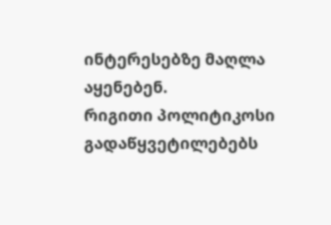ინტერესებზე მაღლა აყენებენ.
რიგითი პოლიტიკოსი გადაწყვეტილებებს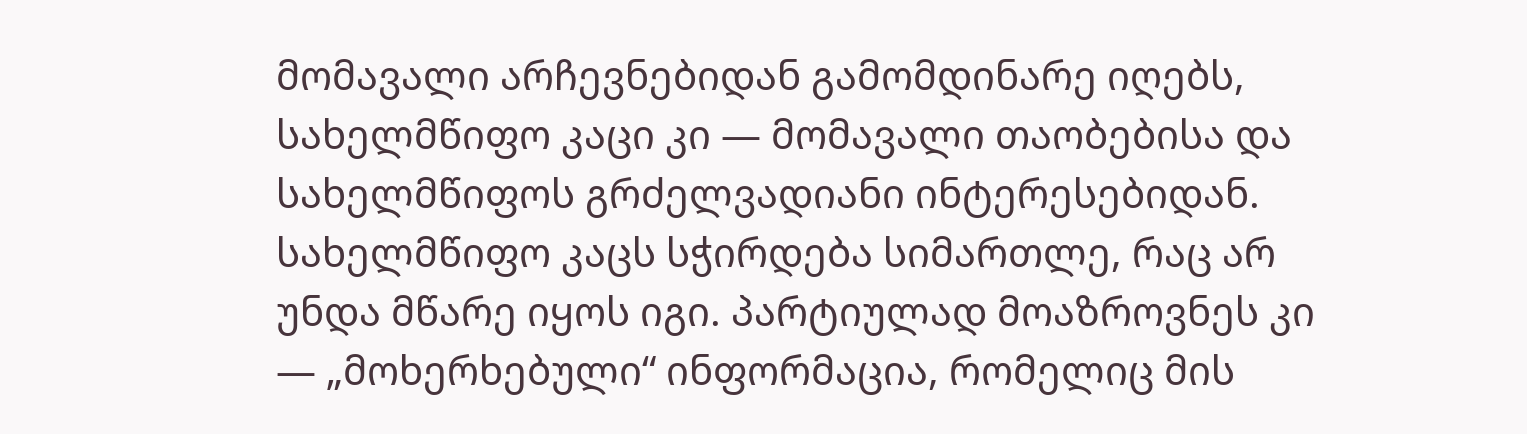მომავალი არჩევნებიდან გამომდინარე იღებს, სახელმწიფო კაცი კი — მომავალი თაობებისა და სახელმწიფოს გრძელვადიანი ინტერესებიდან.
სახელმწიფო კაცს სჭირდება სიმართლე, რაც არ უნდა მწარე იყოს იგი. პარტიულად მოაზროვნეს კი — „მოხერხებული“ ინფორმაცია, რომელიც მის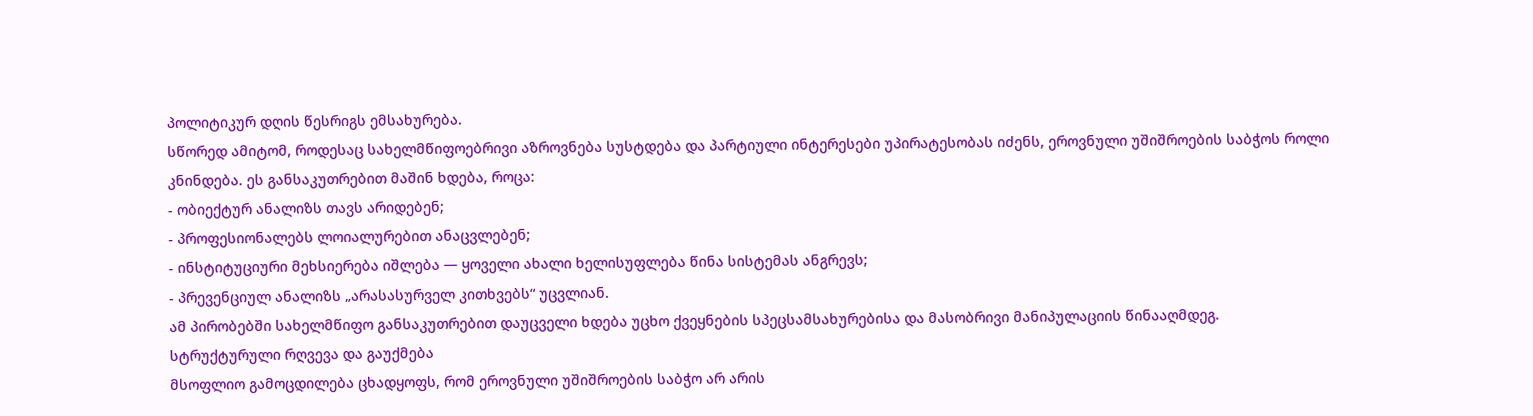პოლიტიკურ დღის წესრიგს ემსახურება.
სწორედ ამიტომ, როდესაც სახელმწიფოებრივი აზროვნება სუსტდება და პარტიული ინტერესები უპირატესობას იძენს, ეროვნული უშიშროების საბჭოს როლი კნინდება. ეს განსაკუთრებით მაშინ ხდება, როცა:
- ობიექტურ ანალიზს თავს არიდებენ;
- პროფესიონალებს ლოიალურებით ანაცვლებენ;
- ინსტიტუციური მეხსიერება იშლება — ყოველი ახალი ხელისუფლება წინა სისტემას ანგრევს;
- პრევენციულ ანალიზს „არასასურველ კითხვებს“ უცვლიან.
ამ პირობებში სახელმწიფო განსაკუთრებით დაუცველი ხდება უცხო ქვეყნების სპეცსამსახურებისა და მასობრივი მანიპულაციის წინააღმდეგ.
სტრუქტურული რღვევა და გაუქმება
მსოფლიო გამოცდილება ცხადყოფს, რომ ეროვნული უშიშროების საბჭო არ არის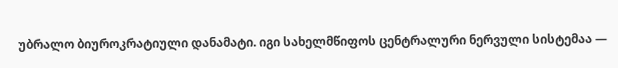უბრალო ბიუროკრატიული დანამატი. იგი სახელმწიფოს ცენტრალური ნერვული სისტემაა —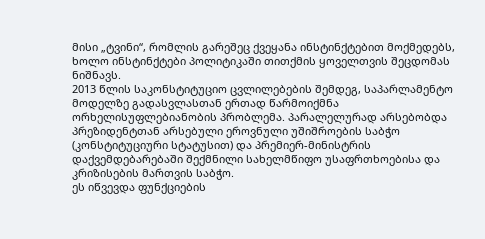მისი „ტვინი“, რომლის გარეშეც ქვეყანა ინსტინქტებით მოქმედებს, ხოლო ინსტინქტები პოლიტიკაში თითქმის ყოველთვის შეცდომას ნიშნავს.
2013 წლის საკონსტიტუციო ცვლილებების შემდეგ, საპარლამენტო მოდელზე გადასვლასთან ერთად წარმოიქმნა ორხელისუფლებიანობის პრობლემა. პარალელურად არსებობდა პრეზიდენტთან არსებული ეროვნული უშიშროების საბჭო (კონსტიტუციური სტატუსით) და პრემიერ-მინისტრის დაქვემდებარებაში შექმნილი სახელმწიფო უსაფრთხოებისა და კრიზისების მართვის საბჭო.
ეს იწვევდა ფუნქციების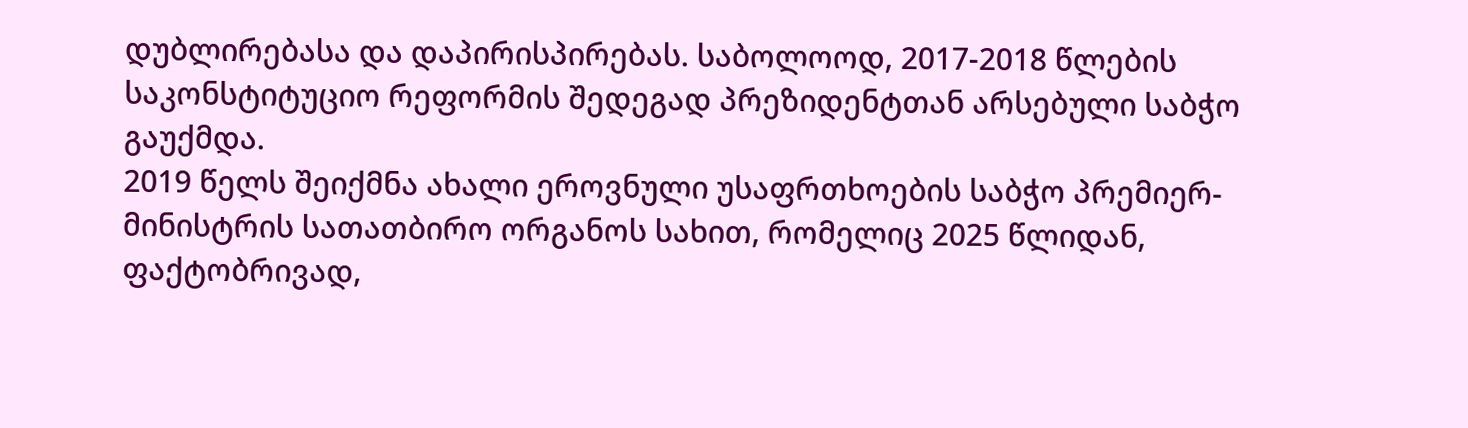დუბლირებასა და დაპირისპირებას. საბოლოოდ, 2017-2018 წლების საკონსტიტუციო რეფორმის შედეგად პრეზიდენტთან არსებული საბჭო გაუქმდა.
2019 წელს შეიქმნა ახალი ეროვნული უსაფრთხოების საბჭო პრემიერ-მინისტრის სათათბირო ორგანოს სახით, რომელიც 2025 წლიდან, ფაქტობრივად,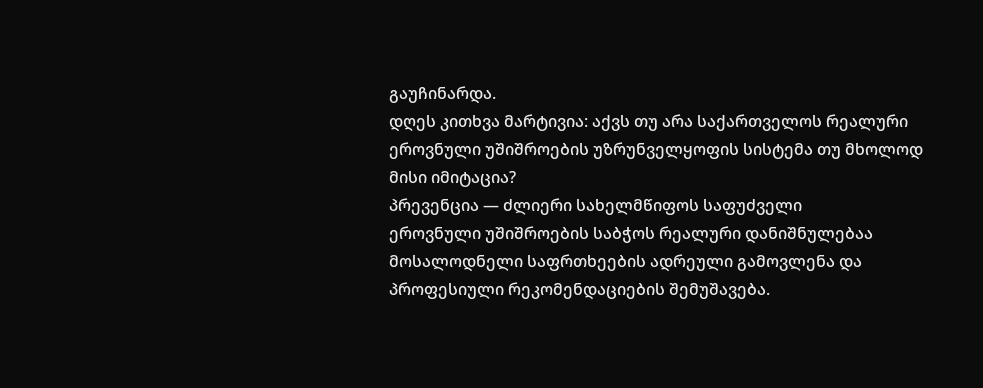გაუჩინარდა.
დღეს კითხვა მარტივია: აქვს თუ არა საქართველოს რეალური ეროვნული უშიშროების უზრუნველყოფის სისტემა თუ მხოლოდ მისი იმიტაცია?
პრევენცია — ძლიერი სახელმწიფოს საფუძველი
ეროვნული უშიშროების საბჭოს რეალური დანიშნულებაა მოსალოდნელი საფრთხეების ადრეული გამოვლენა და პროფესიული რეკომენდაციების შემუშავება.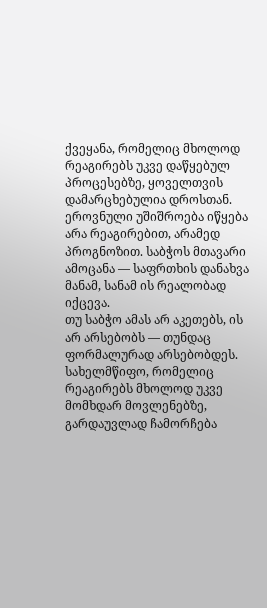ქვეყანა, რომელიც მხოლოდ რეაგირებს უკვე დაწყებულ პროცესებზე, ყოველთვის დამარცხებულია დროსთან. ეროვნული უშიშროება იწყება არა რეაგირებით, არამედ პროგნოზით. საბჭოს მთავარი ამოცანა — საფრთხის დანახვა მანამ, სანამ ის რეალობად იქცევა.
თუ საბჭო ამას არ აკეთებს, ის არ არსებობს — თუნდაც ფორმალურად არსებობდეს. სახელმწიფო, რომელიც რეაგირებს მხოლოდ უკვე მომხდარ მოვლენებზე, გარდაუვლად ჩამორჩება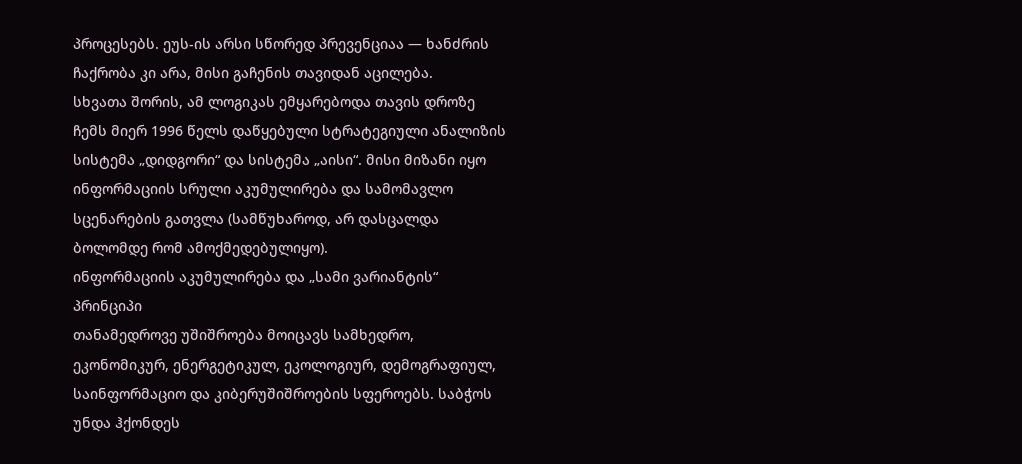პროცესებს. ეუს-ის არსი სწორედ პრევენციაა — ხანძრის ჩაქრობა კი არა, მისი გაჩენის თავიდან აცილება.
სხვათა შორის, ამ ლოგიკას ემყარებოდა თავის დროზე ჩემს მიერ 1996 წელს დაწყებული სტრატეგიული ანალიზის სისტემა „დიდგორი“ და სისტემა „აისი“. მისი მიზანი იყო ინფორმაციის სრული აკუმულირება და სამომავლო სცენარების გათვლა (სამწუხაროდ, არ დასცალდა ბოლომდე რომ ამოქმედებულიყო).
ინფორმაციის აკუმულირება და „სამი ვარიანტის“ პრინციპი
თანამედროვე უშიშროება მოიცავს სამხედრო, ეკონომიკურ, ენერგეტიკულ, ეკოლოგიურ, დემოგრაფიულ, საინფორმაციო და კიბერუშიშროების სფეროებს. საბჭოს უნდა ჰქონდეს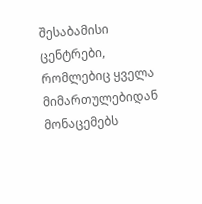შესაბამისი ცენტრები, რომლებიც ყველა მიმართულებიდან მონაცემებს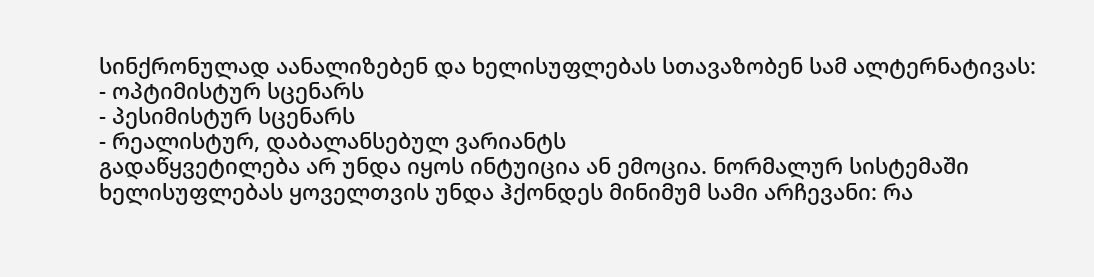სინქრონულად აანალიზებენ და ხელისუფლებას სთავაზობენ სამ ალტერნატივას:
- ოპტიმისტურ სცენარს
- პესიმისტურ სცენარს
- რეალისტურ, დაბალანსებულ ვარიანტს
გადაწყვეტილება არ უნდა იყოს ინტუიცია ან ემოცია. ნორმალურ სისტემაში ხელისუფლებას ყოველთვის უნდა ჰქონდეს მინიმუმ სამი არჩევანი: რა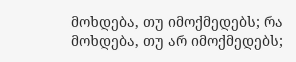მოხდება, თუ იმოქმედებს; რა მოხდება, თუ არ იმოქმედებს;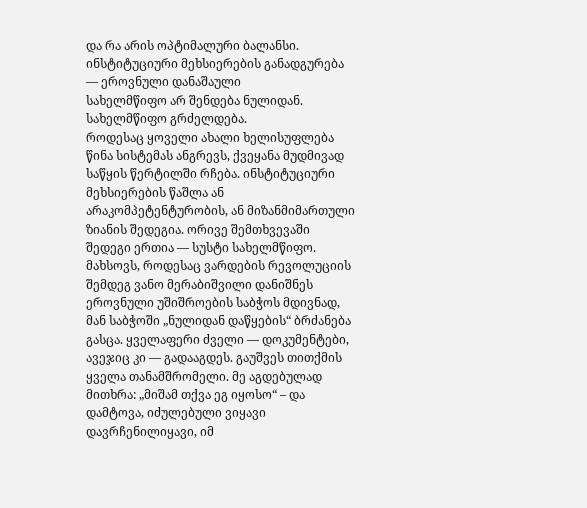და რა არის ოპტიმალური ბალანსი.
ინსტიტუციური მეხსიერების განადგურება — ეროვნული დანაშაული
სახელმწიფო არ შენდება ნულიდან. სახელმწიფო გრძელდება.
როდესაც ყოველი ახალი ხელისუფლება წინა სისტემას ანგრევს, ქვეყანა მუდმივად საწყის წერტილში რჩება. ინსტიტუციური მეხსიერების წაშლა ან არაკომპეტენტურობის, ან მიზანმიმართული ზიანის შედეგია. ორივე შემთხვევაში შედეგი ერთია — სუსტი სახელმწიფო.
მახსოვს, როდესაც ვარდების რევოლუციის შემდეგ ვანო მერაბიშვილი დანიშნეს ეროვნული უშიშროების საბჭოს მდივნად, მან საბჭოში „ნულიდან დაწყების“ ბრძანება გასცა. ყველაფერი ძველი — დოკუმენტები, ავეჯიც კი — გადააგდეს. გაუშვეს თითქმის ყველა თანამშრომელი. მე აგდებულად მითხრა: „მიშამ თქვა ეგ იყოსო“ – და დამტოვა, იძულებული ვიყავი დავრჩენილიყავი, იმ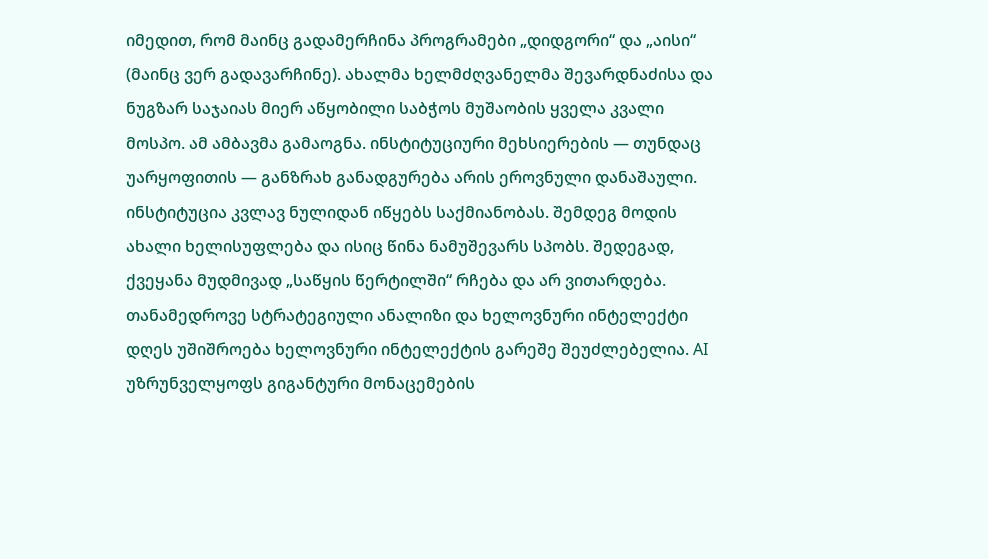იმედით, რომ მაინც გადამერჩინა პროგრამები „დიდგორი“ და „აისი“ (მაინც ვერ გადავარჩინე). ახალმა ხელმძღვანელმა შევარდნაძისა და ნუგზარ საჯაიას მიერ აწყობილი საბჭოს მუშაობის ყველა კვალი მოსპო. ამ ამბავმა გამაოგნა. ინსტიტუციური მეხსიერების — თუნდაც უარყოფითის — განზრახ განადგურება არის ეროვნული დანაშაული. ინსტიტუცია კვლავ ნულიდან იწყებს საქმიანობას. შემდეგ მოდის ახალი ხელისუფლება და ისიც წინა ნამუშევარს სპობს. შედეგად, ქვეყანა მუდმივად „საწყის წერტილში“ რჩება და არ ვითარდება.
თანამედროვე სტრატეგიული ანალიზი და ხელოვნური ინტელექტი
დღეს უშიშროება ხელოვნური ინტელექტის გარეშე შეუძლებელია. AI უზრუნველყოფს გიგანტური მონაცემების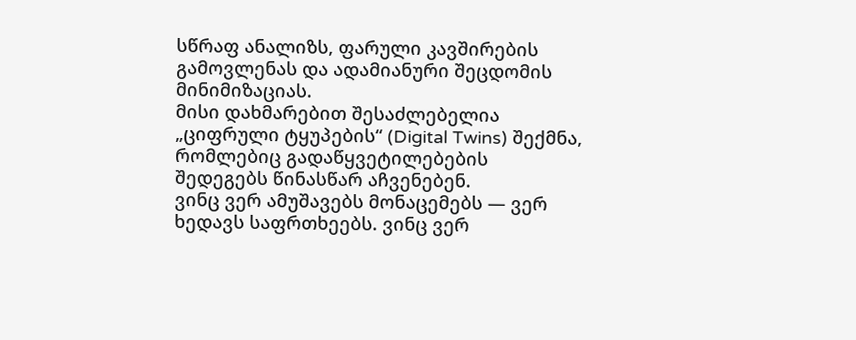სწრაფ ანალიზს, ფარული კავშირების გამოვლენას და ადამიანური შეცდომის მინიმიზაციას.
მისი დახმარებით შესაძლებელია „ციფრული ტყუპების“ (Digital Twins) შექმნა, რომლებიც გადაწყვეტილებების შედეგებს წინასწარ აჩვენებენ.
ვინც ვერ ამუშავებს მონაცემებს — ვერ ხედავს საფრთხეებს. ვინც ვერ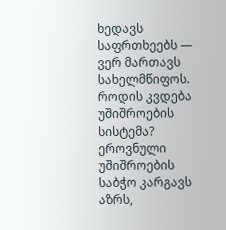ხედავს საფრთხეებს — ვერ მართავს სახელმწიფოს.
როდის კვდება უშიშროების სისტემა?
ეროვნული უშიშროების საბჭო კარგავს აზრს,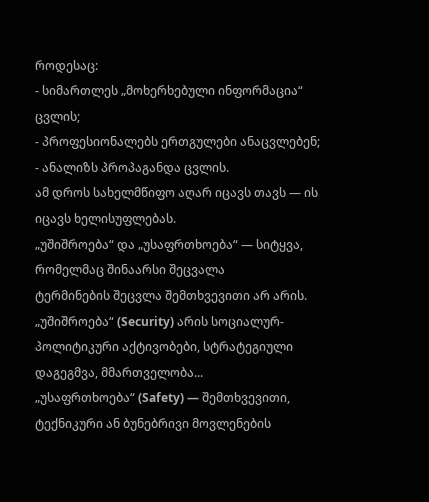როდესაც:
- სიმართლეს „მოხერხებული ინფორმაცია“ ცვლის;
- პროფესიონალებს ერთგულები ანაცვლებენ;
- ანალიზს პროპაგანდა ცვლის.
ამ დროს სახელმწიფო აღარ იცავს თავს — ის იცავს ხელისუფლებას.
„უშიშროება“ და „უსაფრთხოება“ — სიტყვა, რომელმაც შინაარსი შეცვალა
ტერმინების შეცვლა შემთხვევითი არ არის.
„უშიშროება“ (Security) არის სოციალურ-პოლიტიკური აქტივობები, სტრატეგიული დაგეგმვა, მმართველობა...
„უსაფრთხოება“ (Safety) — შემთხვევითი, ტექნიკური ან ბუნებრივი მოვლენების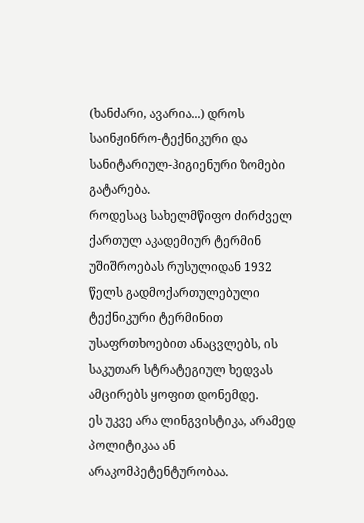(ხანძარი, ავარია...) დროს საინჟინრო-ტექნიკური და სანიტარიულ-ჰიგიენური ზომები გატარება.
როდესაც სახელმწიფო ძირძველ ქართულ აკადემიურ ტერმინ უშიშროებას რუსულიდან 1932 წელს გადმოქართულებული ტექნიკური ტერმინით უსაფრთხოებით ანაცვლებს, ის საკუთარ სტრატეგიულ ხედვას ამცირებს ყოფით დონემდე.
ეს უკვე არა ლინგვისტიკა, არამედ პოლიტიკაა ან არაკომპეტენტურობაა.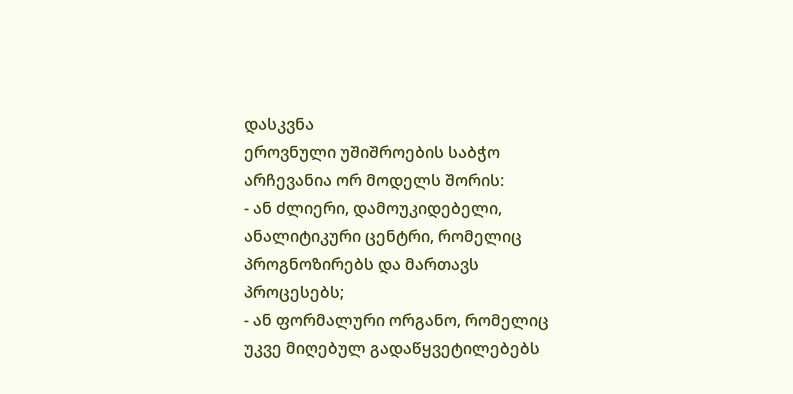დასკვნა
ეროვნული უშიშროების საბჭო არჩევანია ორ მოდელს შორის:
- ან ძლიერი, დამოუკიდებელი, ანალიტიკური ცენტრი, რომელიც პროგნოზირებს და მართავს პროცესებს;
- ან ფორმალური ორგანო, რომელიც უკვე მიღებულ გადაწყვეტილებებს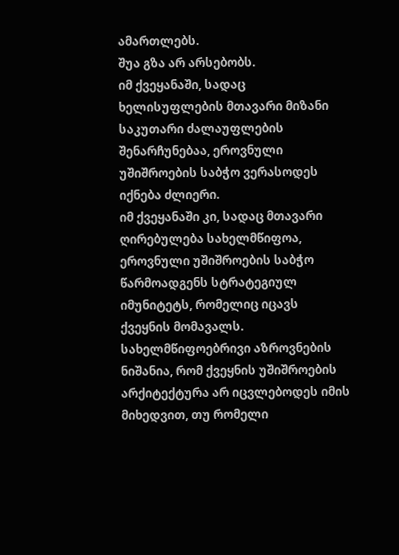ამართლებს.
შუა გზა არ არსებობს.
იმ ქვეყანაში, სადაც ხელისუფლების მთავარი მიზანი საკუთარი ძალაუფლების შენარჩუნებაა, ეროვნული უშიშროების საბჭო ვერასოდეს იქნება ძლიერი.
იმ ქვეყანაში კი, სადაც მთავარი ღირებულება სახელმწიფოა, ეროვნული უშიშროების საბჭო წარმოადგენს სტრატეგიულ იმუნიტეტს, რომელიც იცავს ქვეყნის მომავალს.
სახელმწიფოებრივი აზროვნების ნიშანია, რომ ქვეყნის უშიშროების არქიტექტურა არ იცვლებოდეს იმის მიხედვით, თუ რომელი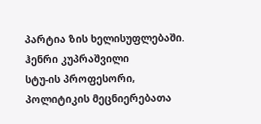პარტია ზის ხელისუფლებაში.
ჰენრი კუპრაშვილი
სტუ-ის პროფესორი, პოლიტიკის მეცნიერებათა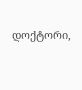დოქტორი,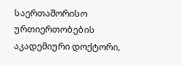საერთაშორისო ურთიერთობების აკადემიური დოქტორი,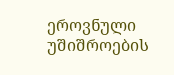ეროვნული უშიშროების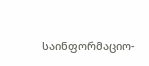საინფორმაციო-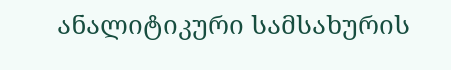ანალიტიკური სამსახურის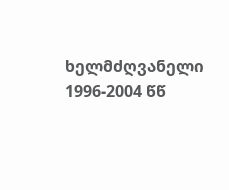ხელმძღვანელი 1996-2004 წწ